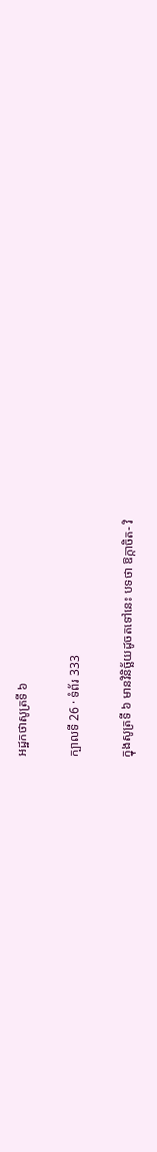អដ្ឋកថាសូត្រទី ៦

ក្បាលទី 26 · ទំព័រ 333

ក្នុងសូត្រទី ៦ មានវិនិច្ឆ័យដូចតទៅនេះ បទថា ឱក្កាចិត- វិ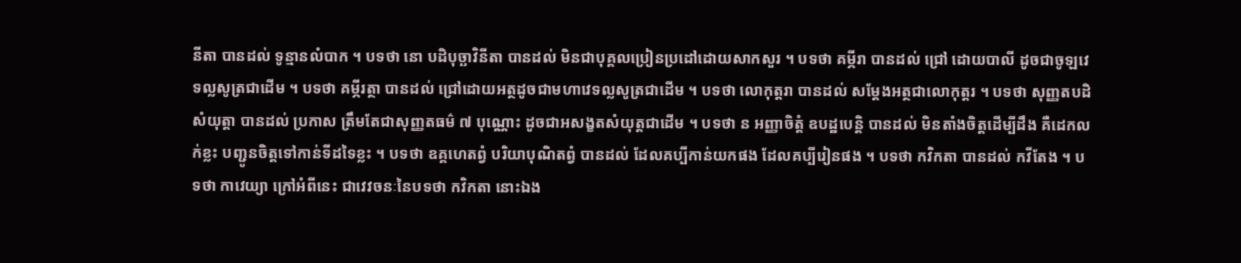នីតា បានដល់ ទូន្មានលំបាក ។ បទថា នោ បដិបុច្ឆាវិនីតា បានដល់ មិនជាបុគ្គលប្រៀនប្រដៅដោយសាកសួរ ។ បទថា គម្ភីរា បានដល់ ជ្រៅ ដោយបាលី ដូចជាចូឡវេទល្លសូត្រជាដើម ។ បទថា គម្ភីរត្ថា បានដល់ ជ្រៅដោយអត្ថដូចជាមហាវេទល្លសូត្រជាដើម ។ បទថា លោកុត្តរា បានដល់ សម្តែងអត្ថជាលោកុត្តរ ។ បទថា សុញ្ញតបដិសំយុត្តា បានដល់ ប្រកាស ត្រឹមតែជាសុញ្ញតធម៌ ៧ បុណ្ណោះ ដូចជាអសង្ខតសំយុត្តជាដើម ។ បទថា ន អញ្ញាចិត្តំ ឧបដ្ឋបេន្តិ បានដល់ មិនតាំងចិត្តដើម្បីដឹង គឺដេកលក់ខ្លះ បញ្ជូនចិត្តទៅកាន់ទីដទៃខ្លះ ។ បទថា ឧគ្គហេតព្វំ បរិយាបុណិតព្វំ បានដល់ ដែលគប្បីកាន់យកផង ដែលគប្បីរៀនផង ។ បទថា កវិកតា បានដល់ កវីតែង ។ បទថា កាវេយ្យា ក្រៅអំពីនេះ ជាវេវចនៈនៃបទថា កវិកតា នោះឯង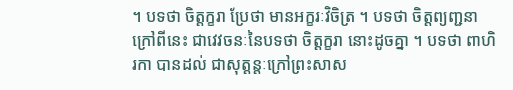។ បទថា ចិត្តក្ខរា ប្រែថា មានអក្ខរៈវិចិត្រ ។ បទថា ចិត្តព្យញ្ជនា ក្រៅពីនេះ ជាវេវចនៈនៃបទថា ចិត្តក្ខរា នោះដូចគ្នា ។ បទថា ពាហិរកា បានដល់ ជាសុត្តន្តៈក្រៅព្រះសាស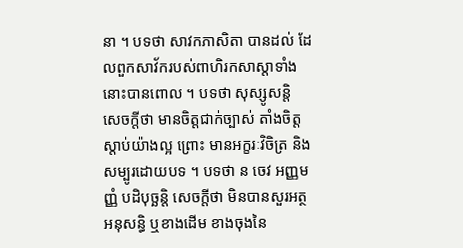នា ។ បទថា សាវកភាសិតា បានដល់ ដែលពួកសាវ័ករបស់ពាហិរកសាស្តាទាំងនោះបានពោល ។ បទថា សុស្សូសន្តិ សេចក្តីថា មានចិត្តជាក់ច្បាស់ តាំងចិត្តស្តាប់យ៉ាងល្អ ព្រោះ មានអក្ខរៈវិចិត្រ និងសម្បូរដោយបទ ។ បទថា ន ចេវ អញ្ញមញ្ញំ បដិបុច្ឆន្តិ សេចក្តីថា មិនបានសួរអត្ថ អនុសន្ធិ ឬខាងដើម ខាងចុងនៃ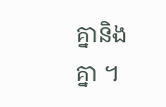គ្នានិងគ្នា ។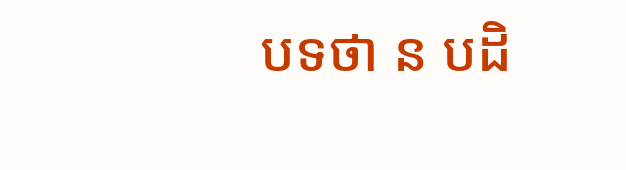បទថា ន បដិ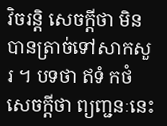វិចរន្តិ សេចក្តីថា មិនបានត្រាច់ទៅសាកសួរ ។ បទថា ឥទំ កថំ សេចក្តីថា ព្យញ្ជនៈនេះ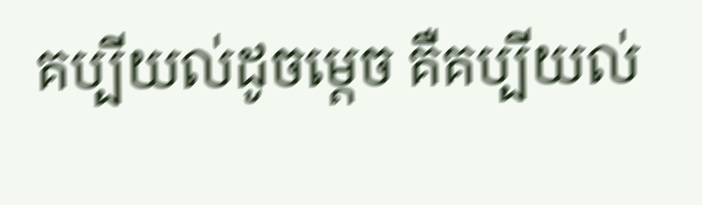គប្បីយល់ដូចម្តេច គឺគប្បីយល់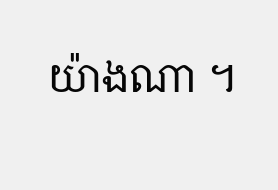យ៉ាងណា ។